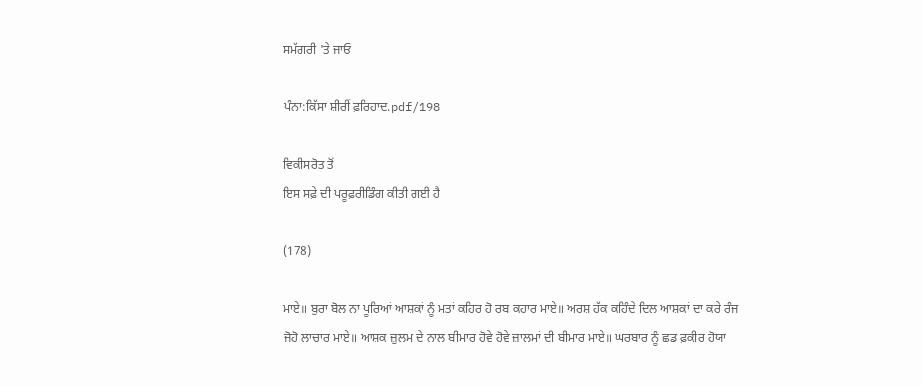ਸਮੱਗਰੀ 'ਤੇ ਜਾਓ

ਪੰਨਾ:ਕਿੱਸਾ ਸ਼ੀਰੀਂ ਫ਼ਰਿਹਾਦ.pdf/198

ਵਿਕੀਸਰੋਤ ਤੋਂ
ਇਸ ਸਫ਼ੇ ਦੀ ਪਰੂਫ਼ਰੀਡਿੰਗ ਕੀਤੀ ਗਈ ਹੈ

(178)

ਮਾਏ॥ ਬੁਰਾ ਬੋਲ ਨਾ ਪੂਰਿਆਂ ਆਸ਼ਕਾਂ ਨੂੰ ਮਤਾਂ ਕਹਿਰ ਹੋ ਰਬ ਕਹਾਰ ਮਾਏ॥ ਅਰਸ਼ ਹੱਕ ਕਹਿੰਦੇ ਦਿਲ ਆਸ਼ਕਾਂ ਦਾ ਕਰੇ ਰੰਜ ਜੋਹੋ ਲਾਚਾਰ ਮਾਏ॥ ਆਸ਼ਕ ਜ਼ੁਲਮ ਦੇ ਨਾਲ ਬੀਮਾਰ ਹੋਵੇ ਹੋਵੇ ਜ਼ਾਲਮਾਂ ਦੀ ਬੀਮਾਰ ਮਾਏ॥ ਘਰਬਾਰ ਨੂੰ ਛਡ ਫ਼ਕੀਰ ਹੋਯਾ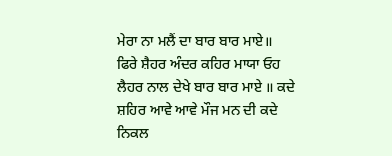ਮੇਰਾ ਨਾ ਮਲੈਂ ਦਾ ਬਾਰ ਬਾਰ ਮਾਏ॥ ਫਿਰੇ ਸ਼ੈਹਰ ਅੰਦਰ ਕਹਿਰ ਮਾਯਾ ਓਹ ਲੈਹਰ ਨਾਲ ਦੇਖੇ ਬਾਰ ਬਾਰ ਮਾਏ ॥ ਕਦੇ ਸ਼ਹਿਰ ਆਵੇ ਆਵੇ ਮੌਜ ਮਨ ਦੀ ਕਦੇ ਨਿਕਲ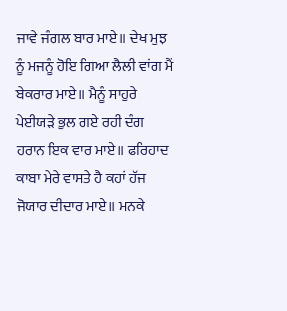ਜਾਵੇ ਜੰਗਲ ਬਾਰ ਮਾਏ॥ ਦੇਖ ਮੁਝ ਨੂੰ ਮਜਨੂੰ ਹੋਇ ਗਿਆ ਲੈਲੀ ਵਾਂਗ ਮੈਂ ਬੇਕਰਾਰ ਮਾਏ॥ ਮੈਨੂੰ ਸਾਹੁਰੇ ਪੇਈਯੜੇ ਭੁਲ ਗਏ ਰਹੀ ਦੰਗ ਹਰਾਨ ਇਕ ਵਾਰ ਮਾਏ॥ ਫਰਿਹਾਦ ਕਾਬਾ ਮੇਰੇ ਵਾਸਤੇ ਹੈ ਕਹਾਂ ਹੱਜ ਜੋਯਾਰ ਦੀਦਾਰ ਮਾਏ॥ ਮਨਕੇ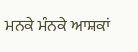ਮਨਕੇ ਮੰਨਕੇ ਆਸ਼ਕਾਂ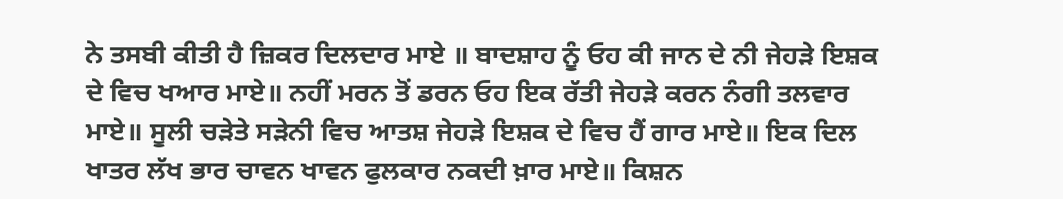ਨੇ ਤਸਬੀ ਕੀਤੀ ਹੈ ਜ਼ਿਕਰ ਦਿਲਦਾਰ ਮਾਏ ॥ ਬਾਦਸ਼ਾਹ ਨੂੰ ਓਹ ਕੀ ਜਾਨ ਦੇ ਨੀ ਜੇਹੜੇ ਇਸ਼ਕ ਦੇ ਵਿਚ ਖਆਰ ਮਾਏ॥ ਨਹੀਂ ਮਰਨ ਤੋਂ ਡਰਨ ਓਹ ਇਕ ਰੱਤੀ ਜੇਹੜੇ ਕਰਨ ਨੰਗੀ ਤਲਵਾਰ ਮਾਏ॥ ਸੂਲੀ ਚੜੇਤੇ ਸੜੇਨੀ ਵਿਚ ਆਤਸ਼ ਜੇਹੜੇ ਇਸ਼ਕ ਦੇ ਵਿਚ ਹੈਂ ਗਾਰ ਮਾਏ॥ ਇਕ ਦਿਲ ਖਾਤਰ ਲੱਖ ਭਾਰ ਚਾਵਨ ਖਾਵਨ ਫੁਲਕਾਰ ਨਕਦੀ ਖ਼ਾਰ ਮਾਏ॥ ਕਿਸ਼ਨ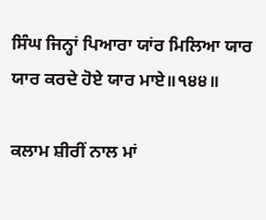ਸਿੰਘ ਜਿਨ੍ਹਾਂ ਪਿਆਰਾ ਯਾਂਰ ਮਿਲਿਆ ਯਾਰ ਯਾਰ ਕਰਦੇ ਹੋਏ ਯਾਰ ਮਾਏ॥੧੪੪॥

ਕਲਾਮ ਸ਼ੀਰੀਂ ਨਾਲ ਮਾਂ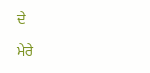ਦੇ

ਮੇਰੇ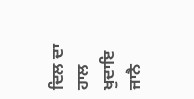ਦਿਲ ਦਾ ਹਾਲ ਖੁਦਾਇ ਜਾਨੈ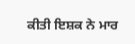ਕੀਤੀ ਇਸ਼ਕ ਨੇ ਮਾਰ